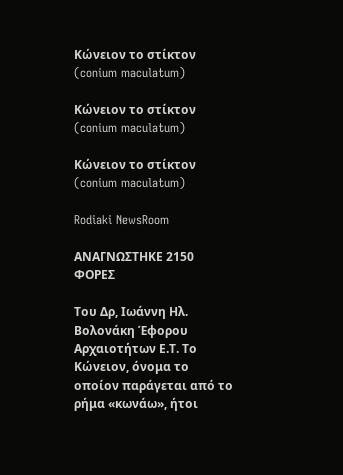Κώνειον το στίκτον (conium maculatum)

Κώνειον το στίκτον (conium maculatum)

Κώνειον το στίκτον (conium maculatum)

Rodiaki NewsRoom

ΑΝΑΓΝΩΣΤΗΚΕ 2150 ΦΟΡΕΣ

Του Δρ, Ιωάννη Ηλ. Βολονάκη Έφορου Αρχαιοτήτων Ε.Τ. Το Κώνειον, όνομα το οποίον παράγεται από το ρήμα «κωνάω», ήτοι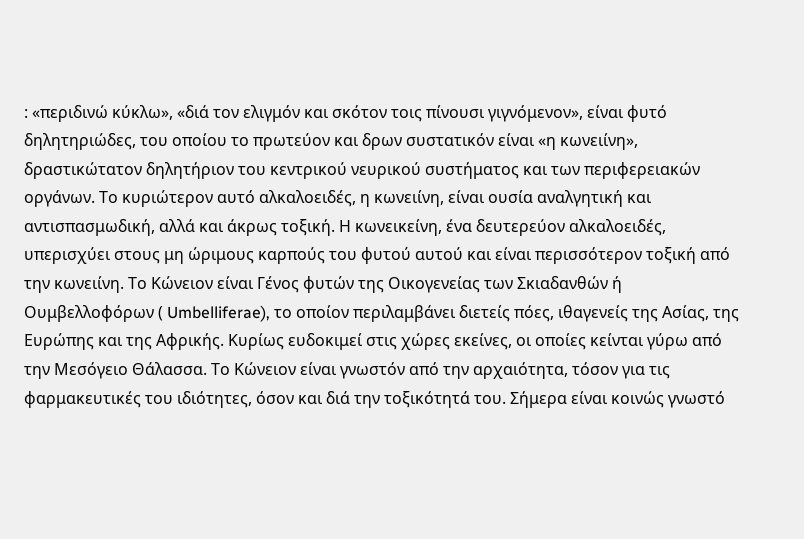: «περιδινώ κύκλω», «διά τον ελιγμόν και σκότον τοις πίνουσι γιγνόμενον», είναι φυτό δηλητηριώδες, του οποίου το πρωτεύον και δρων συστατικόν είναι «η κωνειίνη», δραστικώτατον δηλητήριον του κεντρικού νευρικού συστήματος και των περιφερειακών οργάνων. Το κυριώτερον αυτό αλκαλοειδές, η κωνειίνη, είναι ουσία αναλγητική και αντισπασμωδική, αλλά και άκρως τοξική. Η κωνεικείνη, ένα δευτερεύον αλκαλοειδές, υπερισχύει στους μη ώριμους καρπούς του φυτού αυτού και είναι περισσότερον τοξική από την κωνειίνη. Το Κώνειον είναι Γένος φυτών της Οικογενείας των Σκιαδανθών ή Ουμβελλοφόρων ( Umbelliferae), το οποίον περιλαμβάνει διετείς πόες, ιθαγενείς της Ασίας, της Ευρώπης και της Αφρικής. Κυρίως ευδοκιμεί στις χώρες εκείνες, οι οποίες κείνται γύρω από την Μεσόγειο Θάλασσα. Το Κώνειον είναι γνωστόν από την αρχαιότητα, τόσον για τις φαρμακευτικές του ιδιότητες, όσον και διά την τοξικότητά του. Σήμερα είναι κοινώς γνωστό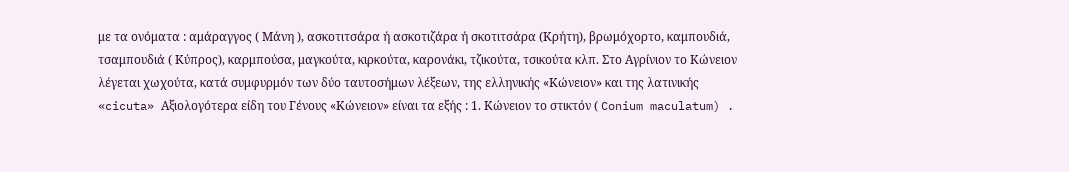με τα ονόματα : αμάραγγος ( Μάνη ), ασκοτιτσάρα ή ασκοτιζάρα ή σκοτιτσάρα (Κρήτη), βρωμόχορτο, καμπουδιά, τσαμπουδιά ( Κύπρος), καρμπούσα, μαγκούτα, κιρκούτα, καρονάκι, τζικούτα, τσικούτα κλπ. Στο Αγρίνιον το Κώνειον λέγεται χωχούτα, κατά συμφυρμόν των δύο ταυτοσήμων λέξεων, της ελληνικής «Κώνειον» και της λατινικής «cicuta» Αξιολογότερα είδη του Γένους «Κώνειον» είναι τα εξής : 1. Κώνειον το στικτόν ( Conium maculatum) .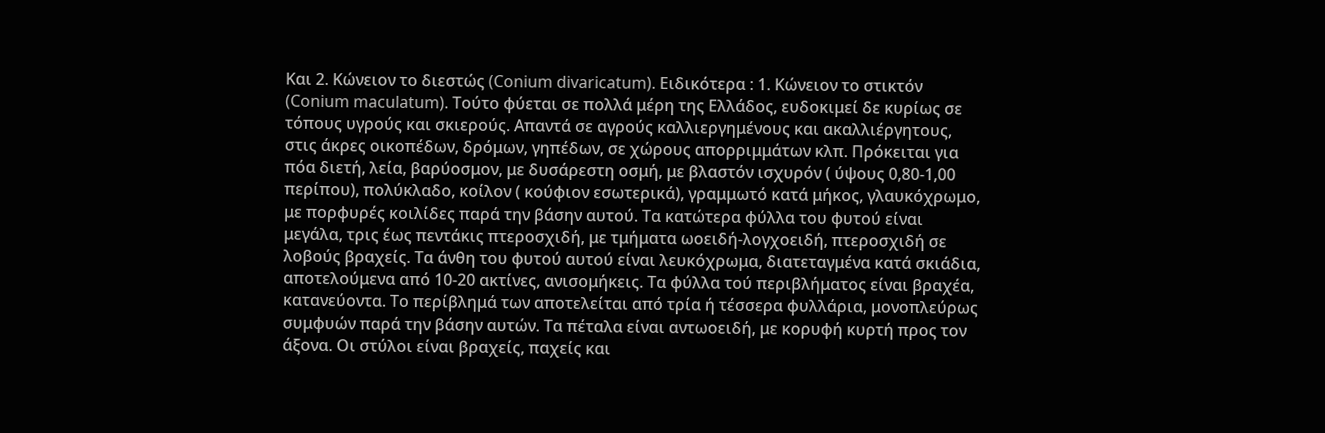Και 2. Κώνειον το διεστώς (Conium divaricatum). Ειδικότερα : 1. Κώνειον το στικτόν (Conium maculatum). Τούτο φύεται σε πολλά μέρη της Ελλάδος, ευδοκιμεί δε κυρίως σε τόπους υγρούς και σκιερούς. Απαντά σε αγρούς καλλιεργημένους και ακαλλιέργητους, στις άκρες οικοπέδων, δρόμων, γηπέδων, σε χώρους απορριμμάτων κλπ. Πρόκειται για πόα διετή, λεία, βαρύοσμον, με δυσάρεστη οσμή, με βλαστόν ισχυρόν ( ύψους 0,80-1,00 περίπου), πολύκλαδο, κοίλον ( κούφιον εσωτερικά), γραμμωτό κατά μήκος, γλαυκόχρωμο, με πορφυρές κοιλίδες παρά την βάσην αυτού. Τα κατώτερα φύλλα του φυτού είναι μεγάλα, τρις έως πεντάκις πτεροσχιδή, με τμήματα ωοειδή-λογχοειδή, πτεροσχιδή σε λοβούς βραχείς. Τα άνθη του φυτού αυτού είναι λευκόχρωμα, διατεταγμένα κατά σκιάδια, αποτελούμενα από 10-20 ακτίνες, ανισομήκεις. Τα φύλλα τού περιβλήματος είναι βραχέα, κατανεύοντα. Το περίβλημά των αποτελείται από τρία ή τέσσερα φυλλάρια, μονοπλεύρως συμφυών παρά την βάσην αυτών. Τα πέταλα είναι αντωοειδή, με κορυφή κυρτή προς τον άξονα. Οι στύλοι είναι βραχείς, παχείς και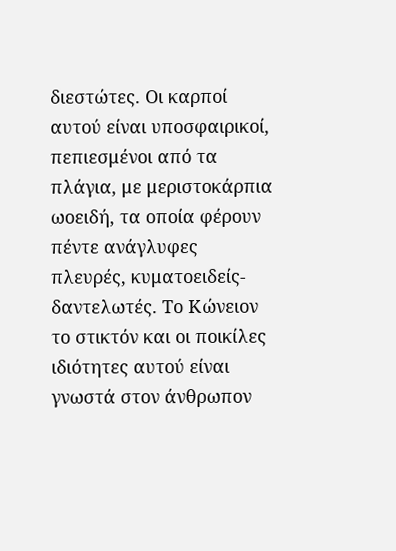διεστώτες. Οι καρποί αυτού είναι υποσφαιρικοί, πεπιεσμένοι από τα πλάγια, με μεριστοκάρπια ωοειδή, τα οποία φέρουν πέντε ανάγλυφες πλευρές, κυματοειδείς-δαντελωτές. Το Κώνειον το στικτόν και οι ποικίλες ιδιότητες αυτού είναι γνωστά στον άνθρωπον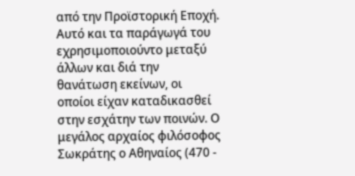από την Προϊστορική Εποχή. Αυτό και τα παράγωγά του εχρησιμοποιούντο μεταξύ άλλων και διά την θανάτωση εκείνων, οι οποίοι είχαν καταδικασθεί στην εσχάτην των ποινών. Ο μεγάλος αρχαίος φιλόσοφος Σωκράτης ο Αθηναίος (470 -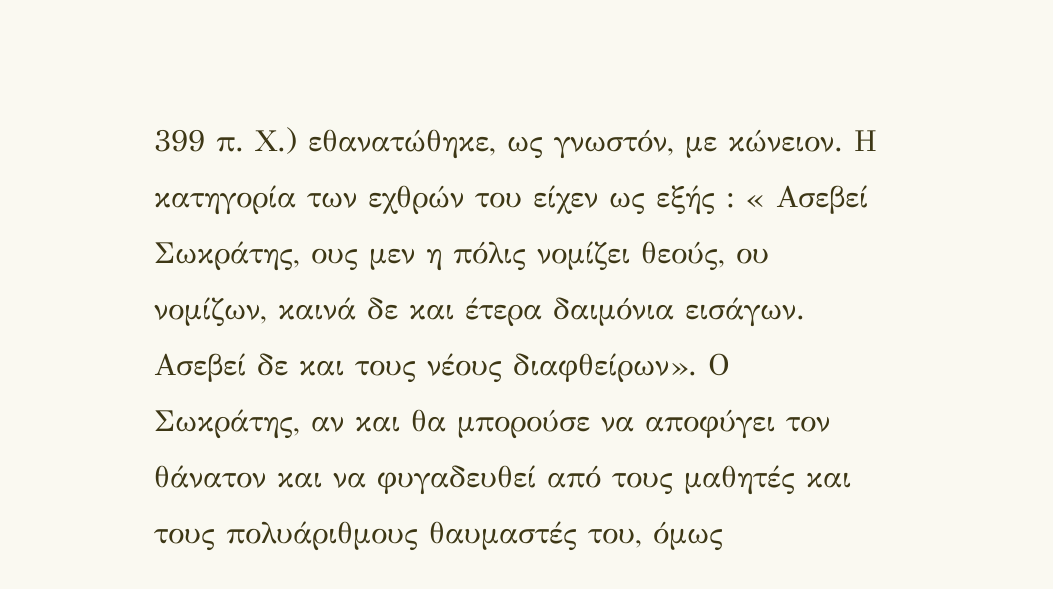399 π. Χ.) εθανατώθηκε, ως γνωστόν, με κώνειον. Η κατηγορία των εχθρών του είχεν ως εξής : « Ασεβεί Σωκράτης, ους μεν η πόλις νομίζει θεούς, ου νομίζων, καινά δε και έτερα δαιμόνια εισάγων. Ασεβεί δε και τους νέους διαφθείρων». Ο Σωκράτης, αν και θα μπορούσε να αποφύγει τον θάνατον και να φυγαδευθεί από τους μαθητές και τους πολυάριθμους θαυμαστές του, όμως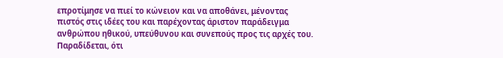επροτίμησε να πιεί το κώνειον και να αποθάνει, μένοντας πιστός στις ιδέες του και παρέχοντας άριστον παράδειγμα ανθρώπου ηθικού, υπεύθυνου και συνεπούς προς τις αρχές του. Παραδίδεται, ότι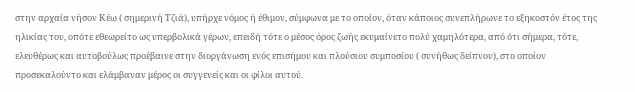στην αρχαία νήσον Κέω ( σημερινή Τζιά), υπήρχε νόμος ή έθιμον, σύμφωνα με το οποίον, όταν κάποιος συνεπλήρωνε το εξηκοστόν έτος της ηλικίας του, οπότε εθεωρείτο ως υπερβολικά γέρων, επειδή τότε ο μέσος όρος ζωής εκυμαίνετο πολύ χαμηλότερα, από ότι σήμερα, τότε, ελευθέρως και αυτοβούλως προέβαινε στην διοργάνωση ενός επισήμου και πλούσιου συμποσίου ( συνήθως δείπνου), στο οποίον προσεκαλούντο και ελάμβαναν μέρος οι συγγενείς και οι φίλοι αυτού.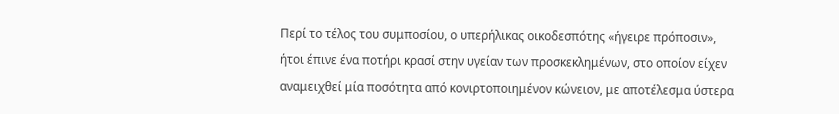Περί το τέλος του συμποσίου, ο υπερήλικας οικοδεσπότης «ήγειρε πρόποσιν», ήτοι έπινε ένα ποτήρι κρασί στην υγείαν των προσκεκλημένων, στο οποίον είχεν αναμειχθεί μία ποσότητα από κονιρτοποιημένον κώνειον, με αποτέλεσμα ύστερα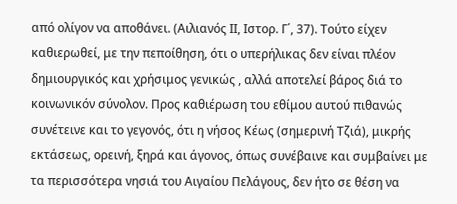από ολίγον να αποθάνει. (Αιλιανός ΙΙ, Ιστορ. Γ΄, 37). Τούτο είχεν καθιερωθεί, με την πεποίθηση, ότι ο υπερήλικας δεν είναι πλέον δημιουργικός και χρήσιμος γενικώς , αλλά αποτελεί βάρος διά το κοινωνικόν σύνολον. Προς καθιέρωση του εθίμου αυτού πιθανώς συνέτεινε και το γεγονός, ότι η νήσος Κέως (σημερινή Τζιά), μικρής εκτάσεως, ορεινή, ξηρά και άγονος, όπως συνέβαινε και συμβαίνει με τα περισσότερα νησιά του Αιγαίου Πελάγους, δεν ήτο σε θέση να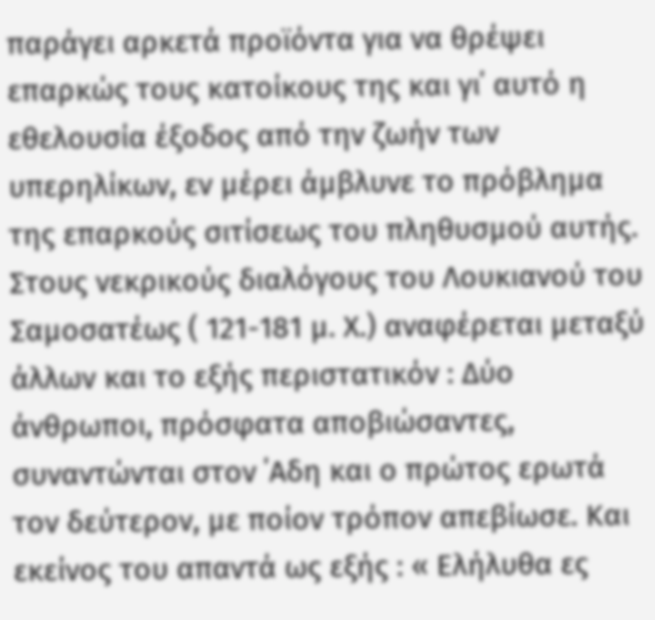παράγει αρκετά προϊόντα για να θρέψει επαρκώς τους κατοίκους της και γι΄ αυτό η εθελουσία έξοδος από την ζωήν των υπερηλίκων, εν μέρει άμβλυνε το πρόβλημα της επαρκούς σιτίσεως του πληθυσμού αυτής. Στους νεκρικούς διαλόγους του Λουκιανού του Σαμοσατέως ( 121-181 μ. Χ.) αναφέρεται μεταξύ άλλων και το εξής περιστατικόν : Δύο άνθρωποι, πρόσφατα αποβιώσαντες, συναντώνται στον ΄Αδη και ο πρώτος ερωτά τον δεύτερον, με ποίον τρόπον απεβίωσε. Και εκείνος του απαντά ως εξής : « Ελήλυθα ες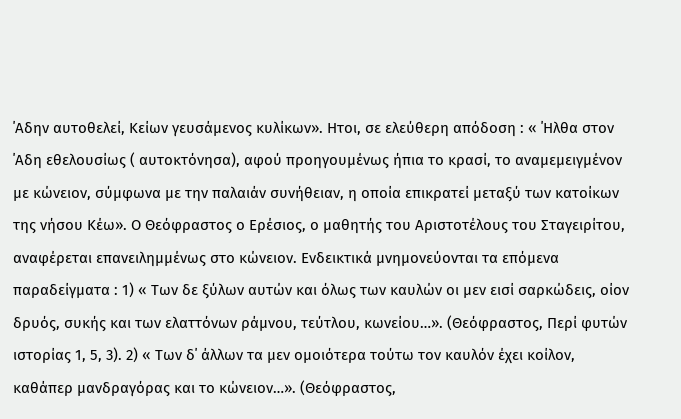΄Αδην αυτοθελεί, Κείων γευσάμενος κυλίκων». Ητοι, σε ελεύθερη απόδοση : « ΄Ηλθα στον ΄Αδη εθελουσίως ( αυτοκτόνησα), αφού προηγουμένως ήπια το κρασί, το αναμεμειγμένον με κώνειον, σύμφωνα με την παλαιάν συνήθειαν, η οποία επικρατεί μεταξύ των κατοίκων της νήσου Κέω». Ο Θεόφραστος ο Ερέσιος, ο μαθητής του Αριστοτέλους του Σταγειρίτου, αναφέρεται επανειλημμένως στο κώνειον. Ενδεικτικά μνημονεύονται τα επόμενα παραδείγματα : 1) « Των δε ξύλων αυτών και όλως των καυλών οι μεν εισί σαρκώδεις, οίον δρυός, συκής και των ελαττόνων ράμνου, τεύτλου, κωνείου…». (Θεόφραστος, Περί φυτών ιστορίας 1, 5, 3). 2) « Των δ΄ άλλων τα μεν ομοιότερα τούτω τον καυλόν έχει κοίλον, καθάπερ μανδραγόρας και το κώνειον…». (Θεόφραστος,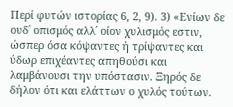Περί φυτών ιστορίας 6, 2, 9). 3) «Ενίων δε ουδ΄ οπισμός αλλ΄ οίον χυλισμός εστιν, ώσπερ όσα κόψαντες ή τρίψαντες και ύδωρ επιχέαντες απηθούσι και λαμβάνουσι την υπόστασιν. Ξηρός δε δήλον ότι και ελάττων ο χυλός τούτων.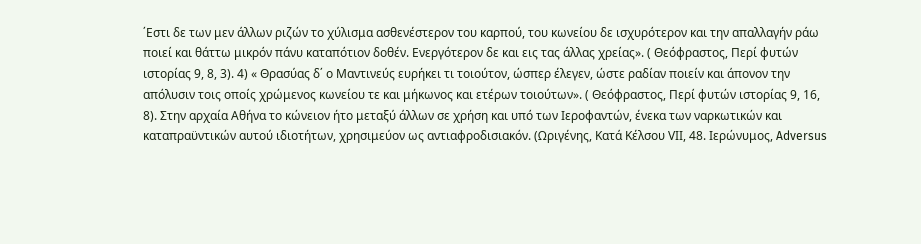΄Εστι δε των μεν άλλων ριζών το χύλισμα ασθενέστερον του καρπού, του κωνείου δε ισχυρότερον και την απαλλαγήν ράω ποιεί και θάττω μικρόν πάνυ καταπότιον δοθέν. Ενεργότερον δε και εις τας άλλας χρείας». ( Θεόφραστος, Περί φυτών ιστορίας 9, 8, 3). 4) « Θρασύας δ΄ ο Μαντινεύς ευρήκει τι τοιούτον, ώσπερ έλεγεν, ώστε ραδίαν ποιείν και άπονον την απόλυσιν τοις οποίς χρώμενος κωνείου τε και μήκωνος και ετέρων τοιούτων». ( Θεόφραστος, Περί φυτών ιστορίας 9, 16, 8). Στην αρχαία Αθήνα το κώνειον ήτο μεταξύ άλλων σε χρήση και υπό των Ιεροφαντών, ένεκα των ναρκωτικών και καταπραϋντικών αυτού ιδιοτήτων, χρησιμεύον ως αντιαφροδισιακόν. (Ωριγένης, Κατά Κέλσου VΙΙ, 48. Ιερώνυμος, Adversus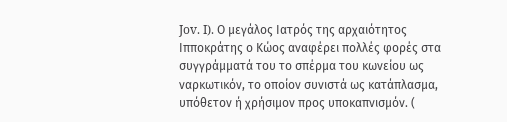Jov. I). Ο μεγάλος Ιατρός της αρχαιότητος Ιπποκράτης ο Κώος αναφέρει πολλές φορές στα συγγράμματά του το σπέρμα του κωνείου ως ναρκωτικόν, το οποίον συνιστά ως κατάπλασμα, υπόθετον ή χρήσιμον προς υποκαπνισμόν. (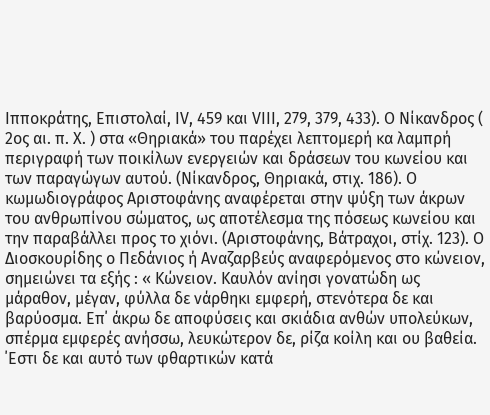Ιπποκράτης, Επιστολαί, ΙV, 459 και VΙΙΙ, 279, 379, 433). Ο Νίκανδρος ( 2ος αι. π. Χ. ) στα «Θηριακά» του παρέχει λεπτομερή κα λαμπρή περιγραφή των ποικίλων ενεργειών και δράσεων του κωνείου και των παραγώγων αυτού. (Νίκανδρος, Θηριακά, στιχ. 186). Ο κωμωδιογράφος Αριστοφάνης αναφέρεται στην ψύξη των άκρων του ανθρωπίνου σώματος, ως αποτέλεσμα της πόσεως κωνείου και την παραβάλλει προς το χιόνι. (Αριστοφάνης, Βάτραχοι, στίχ. 123). Ο Διοσκουρίδης ο Πεδάνιος ή Αναζαρβεύς αναφερόμενος στο κώνειον, σημειώνει τα εξής : « Κώνειον. Καυλόν ανίησι γονατώδη ως μάραθον, μέγαν, φύλλα δε νάρθηκι εμφερή, στενότερα δε και βαρύοσμα. Επ΄ άκρω δε αποφύσεις και σκιάδια ανθών υπολεύκων, σπέρμα εμφερές ανήσσω, λευκώτερον δε, ρίζα κοίλη και ου βαθεία. ΄Εστι δε και αυτό των φθαρτικών κατά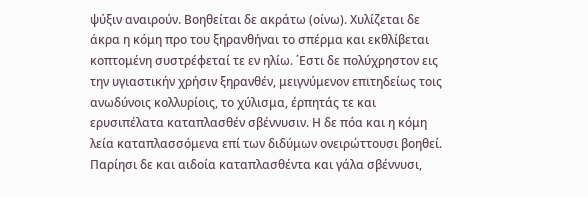ψύξιν αναιρούν. Βοηθείται δε ακράτω (οίνω). Χυλίζεται δε άκρα η κόμη προ του ξηρανθήναι το σπέρμα και εκθλίβεται κοπτομένη συστρέφεταί τε εν ηλίω. ΄Εστι δε πολύχρηστον εις την υγιαστικήν χρήσιν ξηρανθέν, μειγνύμενον επιτηδείως τοις ανωδύνοις κολλυρίοις, το χύλισμα, έρπητάς τε και ερυσιπέλατα καταπλασθέν σβέννυσιν. Η δε πόα και η κόμη λεία καταπλασσόμενα επί των διδύμων ονειρώττουσι βοηθεί. Παρίησι δε και αιδοία καταπλασθέντα και γάλα σβέννυσι,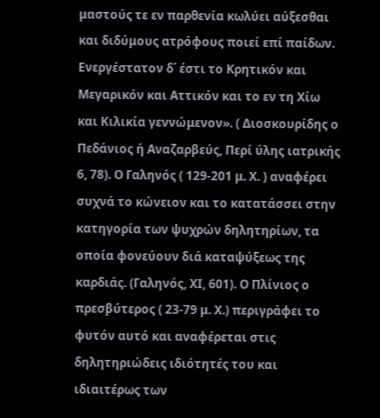μαστούς τε εν παρθενία κωλύει αύξεσθαι και διδύμους ατρόφους ποιεί επί παίδων. Ενεργέστατον δ΄ έστι το Κρητικόν και Μεγαρικόν και Αττικόν και το εν τη Χίω και Κιλικία γεννώμενον». ( Διοσκουρίδης ο Πεδάνιος ή Αναζαρβεύς, Περί ύλης ιατρικής 6, 78). Ο Γαληνός ( 129-201 μ. Χ. ) αναφέρει συχνά το κώνειον και το κατατάσσει στην κατηγορία των ψυχρών δηλητηρίων, τα οποία φονεύουν διά καταψύξεως της καρδιάς. (Γαληνός, ΧΙ, 601). Ο Πλίνιος ο πρεσβύτερος ( 23-79 μ. Χ.) περιγράφει το φυτόν αυτό και αναφέρεται στις δηλητηριώδεις ιδιότητές του και ιδιαιτέρως των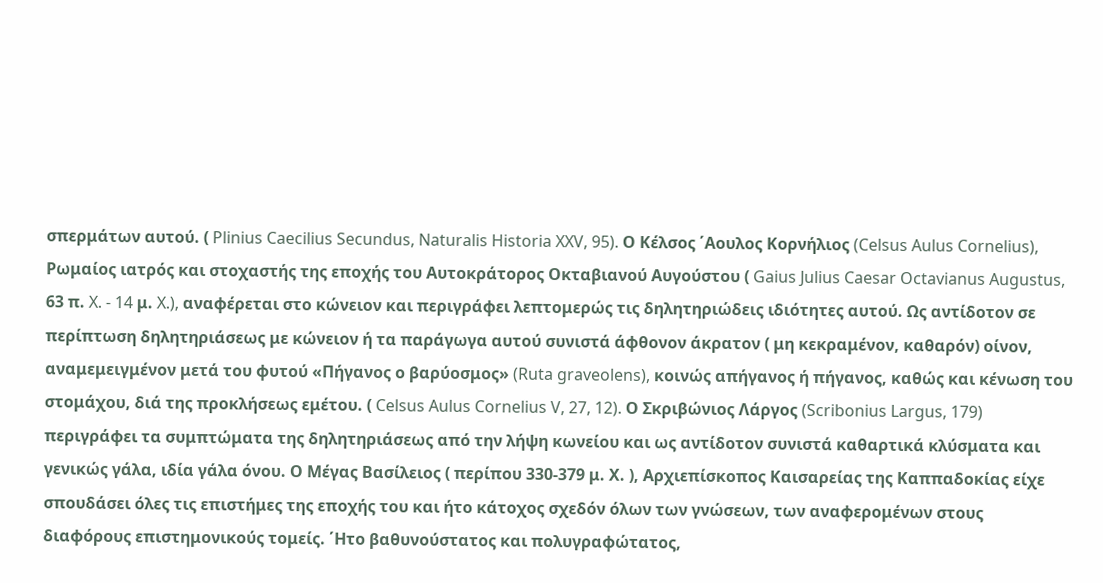σπερμάτων αυτού. ( Plinius Caecilius Secundus, Naturalis Historia XXV, 95). Ο Κέλσος ΄Αουλος Κορνήλιος (Celsus Aulus Cornelius), Ρωμαίος ιατρός και στοχαστής της εποχής του Αυτοκράτορος Οκταβιανού Αυγούστου ( Gaius Julius Caesar Octavianus Augustus, 63 π. X. - 14 μ. X.), αναφέρεται στο κώνειον και περιγράφει λεπτομερώς τις δηλητηριώδεις ιδιότητες αυτού. Ως αντίδοτον σε περίπτωση δηλητηριάσεως με κώνειον ή τα παράγωγα αυτού συνιστά άφθονον άκρατον ( μη κεκραμένον, καθαρόν) οίνον, αναμεμειγμένον μετά του φυτού «Πήγανος ο βαρύοσμος» (Ruta graveolens), κοινώς απήγανος ή πήγανος, καθώς και κένωση του στομάχου, διά της προκλήσεως εμέτου. ( Celsus Aulus Cornelius V, 27, 12). Ο Σκριβώνιος Λάργος (Scribonius Largus, 179) περιγράφει τα συμπτώματα της δηλητηριάσεως από την λήψη κωνείου και ως αντίδοτον συνιστά καθαρτικά κλύσματα και γενικώς γάλα, ιδία γάλα όνου. Ο Μέγας Βασίλειος ( περίπου 330-379 μ. Χ. ), Αρχιεπίσκοπος Καισαρείας της Καππαδοκίας είχε σπουδάσει όλες τις επιστήμες της εποχής του και ήτο κάτοχος σχεδόν όλων των γνώσεων, των αναφερομένων στους διαφόρους επιστημονικούς τομείς. ΄Ητο βαθυνούστατος και πολυγραφώτατος,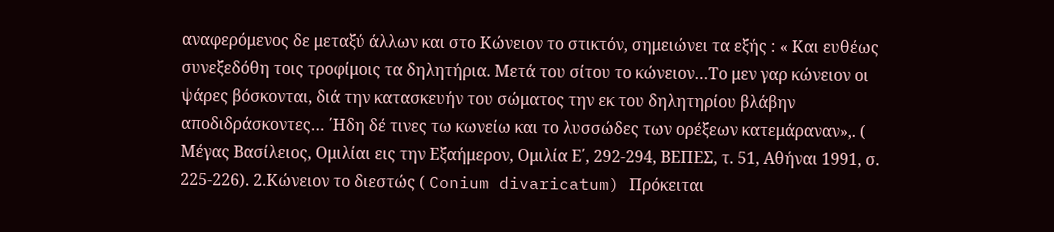αναφερόμενος δε μεταξύ άλλων και στο Κώνειον το στικτόν, σημειώνει τα εξής : « Και ευθέως συνεξεδόθη τοις τροφίμοις τα δηλητήρια. Μετά του σίτου το κώνειον…Το μεν γαρ κώνειον οι ψάρες βόσκονται, διά την κατασκευήν του σώματος την εκ του δηλητηρίου βλάβην αποδιδράσκοντες… ΄Ηδη δέ τινες τω κωνείω και το λυσσώδες των ορέξεων κατεμάραναν»,. ( Μέγας Βασίλειος, Ομιλίαι εις την Εξαήμερον, Ομιλία Ε΄, 292-294, ΒΕΠΕΣ, τ. 51, Αθήναι 1991, σ. 225-226). 2.Κώνειον το διεστώς ( Conium divaricatum) Πρόκειται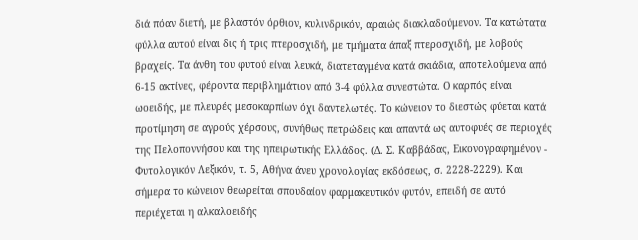διά πόαν διετή, με βλαστόν όρθιον, κυλινδρικόν, αραιώς διακλαδούμενον. Τα κατώτατα φύλλα αυτού είναι δις ή τρις πτεροσχιδή, με τμήματα άπαξ πτεροσχιδή, με λοβούς βραχείς. Τα άνθη του φυτού είναι λευκά, διατεταγμένα κατά σκιάδια, αποτελούμενα από 6-15 ακτίνες, φέροντα περιβλημάτιον από 3-4 φύλλα συνεστώτα. Ο καρπός είναι ωοειδής, με πλευρές μεσοκαρπίων όχι δαντελωτές. Το κώνειον το διεστώς φύεται κατά προτίμηση σε αγρούς χέρσους, συνήθως πετρώδεις και απαντά ως αυτοφυές σε περιοχές της Πελοποννήσου και της ηπειρωτικής Ελλάδος. (Δ. Σ. Καββάδας, Εικονογραφημένον - Φυτολογικόν Λεξικόν, τ. 5, Αθήνα άνευ χρονολογίας εκδόσεως, σ. 2228-2229). Και σήμερα το κώνειον θεωρείται σπουδαίον φαρμακευτικόν φυτόν, επειδή σε αυτό περιέχεται η αλκαλοειδής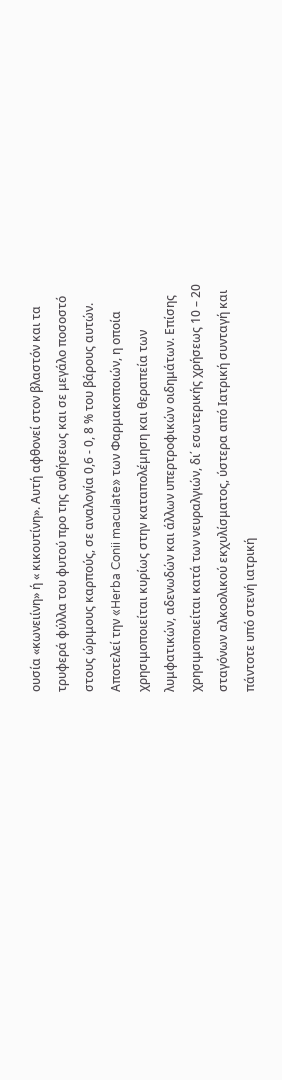ουσία «κωνειίνη» ή « κικουτίνη». Αυτή αφθονεί στον βλαστόν και τα τρυφερά φύλλα του φυτού προ της ανθήσεως και σε μεγάλο ποσοστό στους ώριμους καρπούς, σε αναλογία 0,6 - 0, 8 % του βάρους αυτών. Αποτελεί την «Herba Conii maculate» των Φαρμακοποιών, η οποία χρησιμοποιείται κυρίως στην καταπολέμηση και θεραπεία των λυμφατικών, αδενωδών και άλλων υπερτροφικών οιδημάτων. Επίσης χρησιμοποιείται κατά των νευραλγιών, δι΄ εσωτερικής χρήσεως 10 – 20 σταγόνων αλκοολικού εκχυλίσματος, ύστερα από Ιατρική συνταγή και πάντοτε υπό στενή ιατρική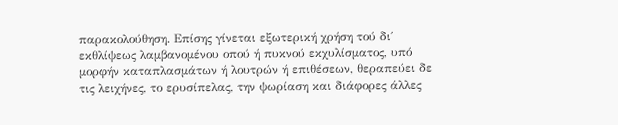παρακολούθηση. Επίσης γίνεται εξωτερική χρήση τού δι΄ εκθλίψεως λαμβανομένου οπού ή πυκνού εκχυλίσματος, υπό μορφήν καταπλασμάτων ή λουτρών ή επιθέσεων, θεραπεύει δε τις λειχήνες, το ερυσίπελας, την ψωρίαση και διάφορες άλλες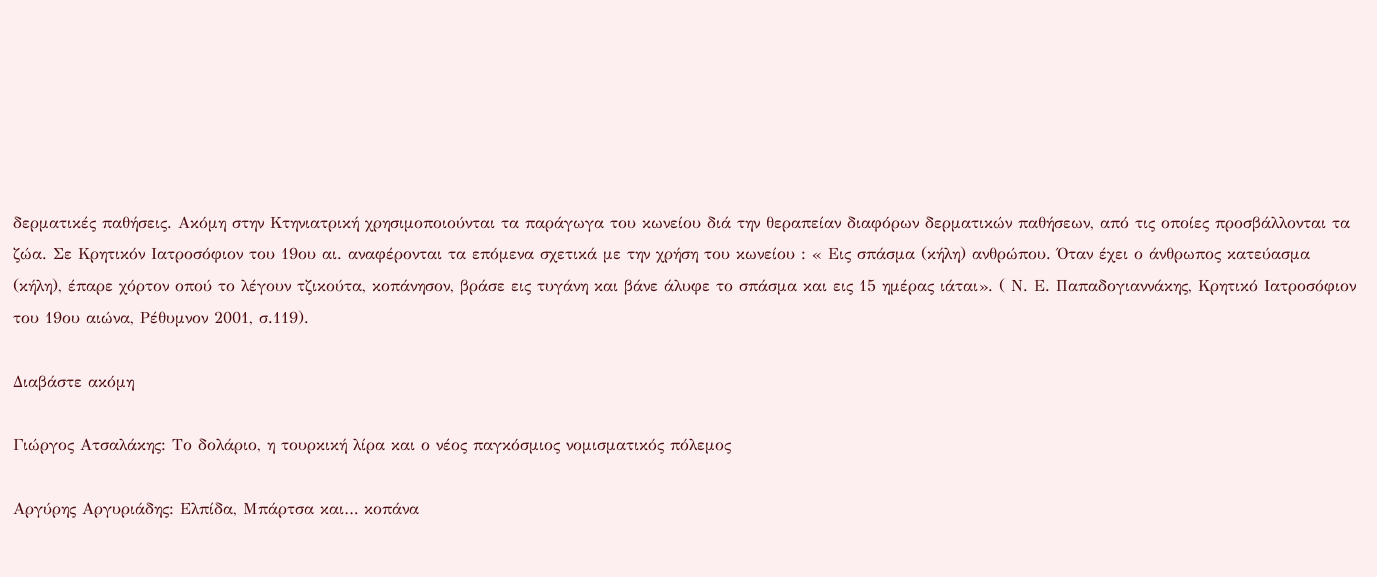δερματικές παθήσεις. Ακόμη στην Κτηνιατρική χρησιμοποιούνται τα παράγωγα του κωνείου διά την θεραπείαν διαφόρων δερματικών παθήσεων, από τις οποίες προσβάλλονται τα ζώα. Σε Κρητικόν Ιατροσόφιον του 19ου αι. αναφέρονται τα επόμενα σχετικά με την χρήση του κωνείου : « Εις σπάσμα (κήλη) ανθρώπου. Όταν έχει ο άνθρωπος κατεύασμα (κήλη), έπαρε χόρτον οπού το λέγουν τζικούτα, κοπάνησον, βράσε εις τυγάνη και βάνε άλυφε το σπάσμα και εις 15 ημέρας ιάται». ( Ν. Ε. Παπαδογιαννάκης, Κρητικό Ιατροσόφιον του 19ου αιώνα, Ρέθυμνον 2001, σ.119).

Διαβάστε ακόμη

Γιώργος Ατσαλάκης: Το δολάριο, η τουρκική λίρα και ο νέος παγκόσμιος νομισματικός πόλεμος

Αργύρης Αργυριάδης: Ελπίδα, Μπάρτσα και… κοπάνα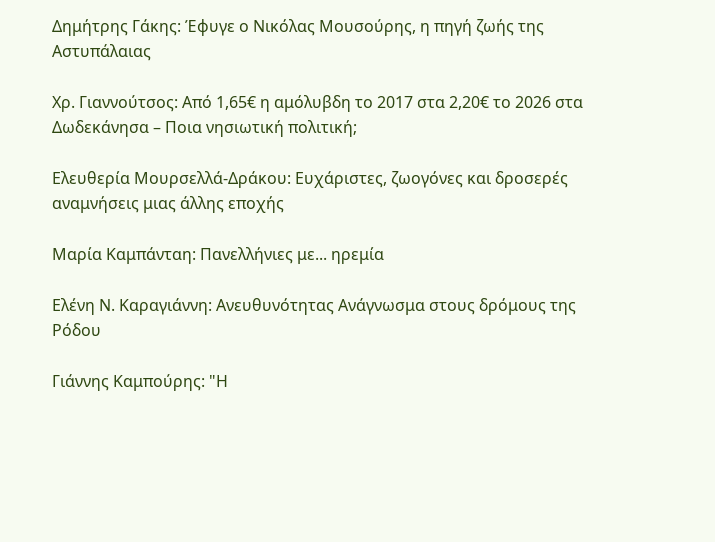Δημήτρης Γάκης: Έφυγε ο Νικόλας Μουσούρης, η πηγή ζωής της Αστυπάλαιας

Χρ. Γιαννούτσος: Από 1,65€ η αμόλυβδη το 2017 στα 2,20€ το 2026 στα Δωδεκάνησα – Ποια νησιωτική πολιτική;

Ελευθερία Μουρσελλά-Δράκου: Ευχάριστες, ζωογόνες και δροσερές αναμνήσεις μιας άλλης εποχής

Μαρία Καμπάνταη: Πανελλήνιες με... ηρεμία

Ελένη Ν. Καραγιάννη: Ανευθυνότητας Ανάγνωσμα στους δρόμους της Ρόδου

Γιάννης Καμπούρης: "Η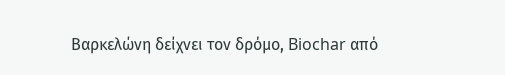Βαρκελώνη δείχνει τον δρόμο, Biochar από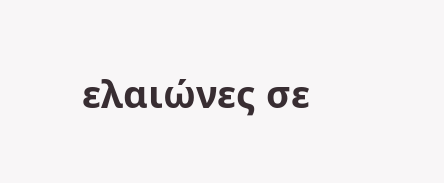ελαιώνες σε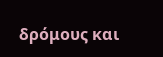δρόμους και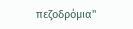πεζοδρόμια"